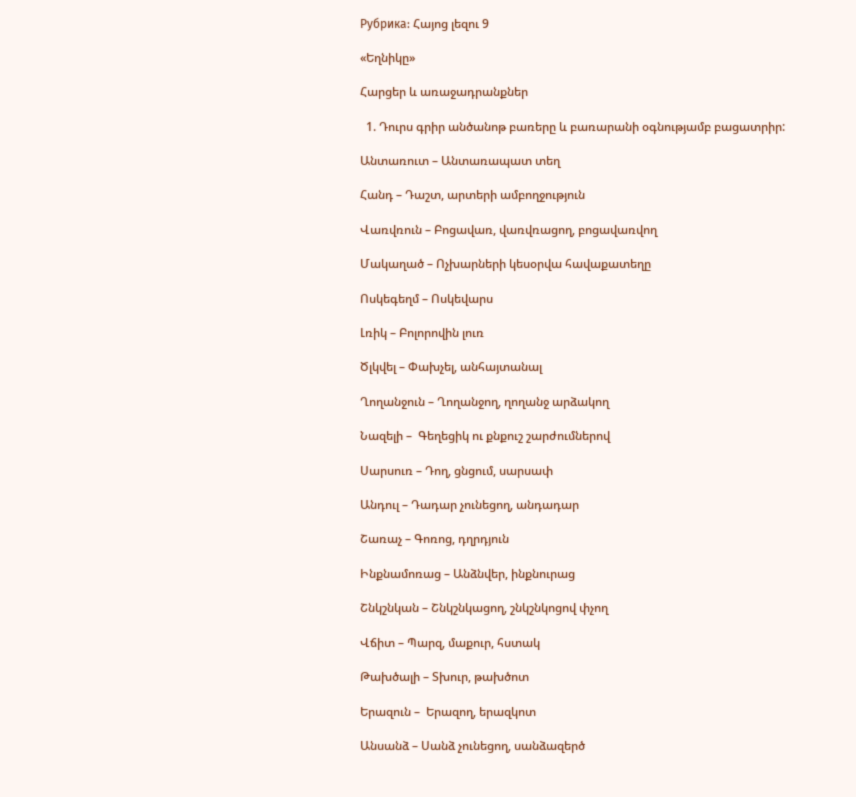Рубрика: Հայոց լեզու 9

«Եղնիկը»

Հարցեր և առաջադրանքներ

  1. Դուրս գրիր անծանոթ բառերը և բառարանի օգնությամբ բացատրիր:

Անտառուտ – Անտառապատ տեղ

Հանդ – Դաշտ, արտերի ամբողջություն

Վառվռուն – Բոցավառ, վառվռացող, բոցավառվող

Մակաղած – Ոչխարների կեսօրվա հավաքատեղը

Ոսկեգեղմ – Ոսկեվարս

Լռիկ – Բոլորովին լուռ

Ծլկվել – Փախչել, անհայտանալ

Ղողանջուն – Ղողանջող, ղողանջ արձակող

Նազելի –  Գեղեցիկ ու քնքուշ շարժումներով

Սարսուռ – Դող, ցնցում, սարսափ

Անդուլ – Դադար չունեցող, անդադար

Շառաչ – Գոռոց, դղրդյուն

Ինքնամոռաց – Անձնվեր, ինքնուրաց

Շնկշնկան – Շնկշնկացող, շնկշնկոցով փչող

Վճիտ – Պարզ, մաքուր, հստակ

Թախծալի – Տխուր, թախծոտ

Երազուն –  Երազող, երազկոտ

Անսանձ – Սանձ չունեցող, սանձազերծ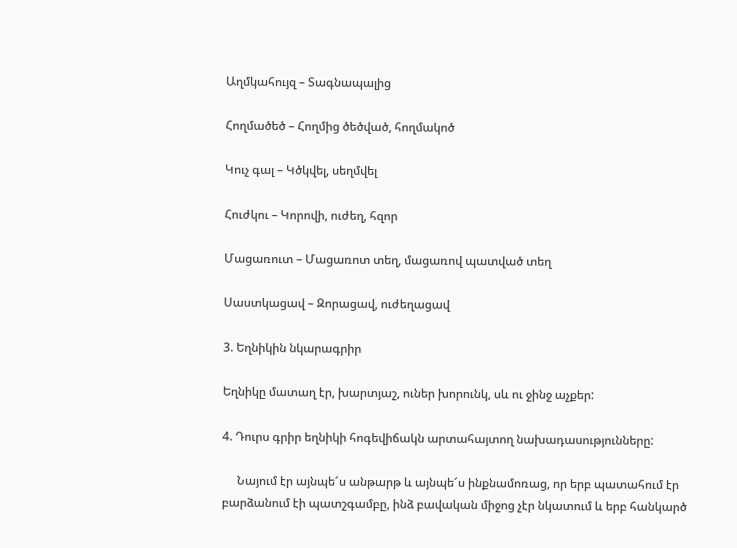Աղմկահույզ – Տագնապալից

Հողմածեծ – Հողմից ծեծված, հողմակոծ

Կուչ գալ – Կծկվել, սեղմվել

Հուժկու – Կորովի, ուժեղ, հզոր

Մացառուտ – Մացառոտ տեղ, մացառով պատված տեղ

Սաստկացավ – Զորացավ, ուժեղացավ

3. Եղնիկին նկարագրիր

Եղնիկը մատաղ էր, խարտյաշ, ուներ խորունկ, սև ու ջինջ աչքեր:

4. Դուրս գրիր եղնիկի հոգեվիճակն արտահայտող նախադասությունները:

     Նայում էր այնպե՜ս անթարթ և այնպե՜ս ինքնամոռաց, որ երբ պատահում էր բարձանում էի պատշգամբը, ինձ բավական միջոց չէր նկատում և երբ հանկարծ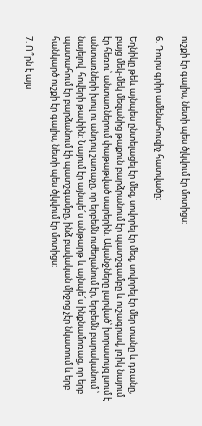ուշքի էր գալիս, նետի պես ծլկվում էր մոտիցս:

6. Դուրս գրիր ամենահուզիչ հատվածը:

Եղնիկը թեև այնպես ընտելացել էր մեզ, սովորել էր մեզ, սովորել էր մեր տանը և դռանը, բայց մեկ-մեկ մեզանից թաքուն բարձրանում էր պատշգամբը և ուշագրավ, լռիկ նայում էր հեռու՝ անտառներում փաթաթված սարերին. Ականջները լարված՝ խորասույզ լսում է անտառների խուլ ու անդուլ շառաչը, որ երբեմն ուժեղանում էր, երբեմն բարականում ՝ նայելով  հովերի թափին: Նայում էր այնպե՜ս անթարթ և այնպե՜ս ինքնամոռաց, որ երբ պատահում էր բարձանում էի պատշգամբը, ինձ բավական միջոց չէր նկատում և երբ հանկարծ ուշքի էր գալիս, նետի պես ծլկվում էր մոտիցս:

7. Ո՞րն է այս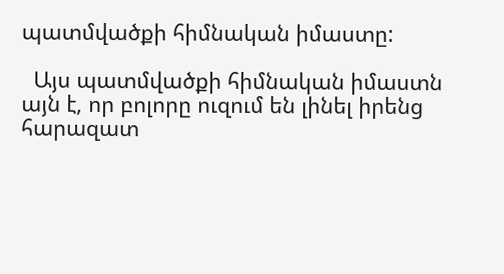պատմվածքի հիմնական իմաստը:

  Այս պատմվածքի հիմնական իմաստն այն է, որ բոլորը ուզում են լինել իրենց հարազատ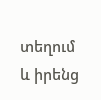տեղում և իրենց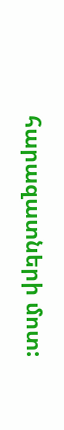հարազատների մոտ: